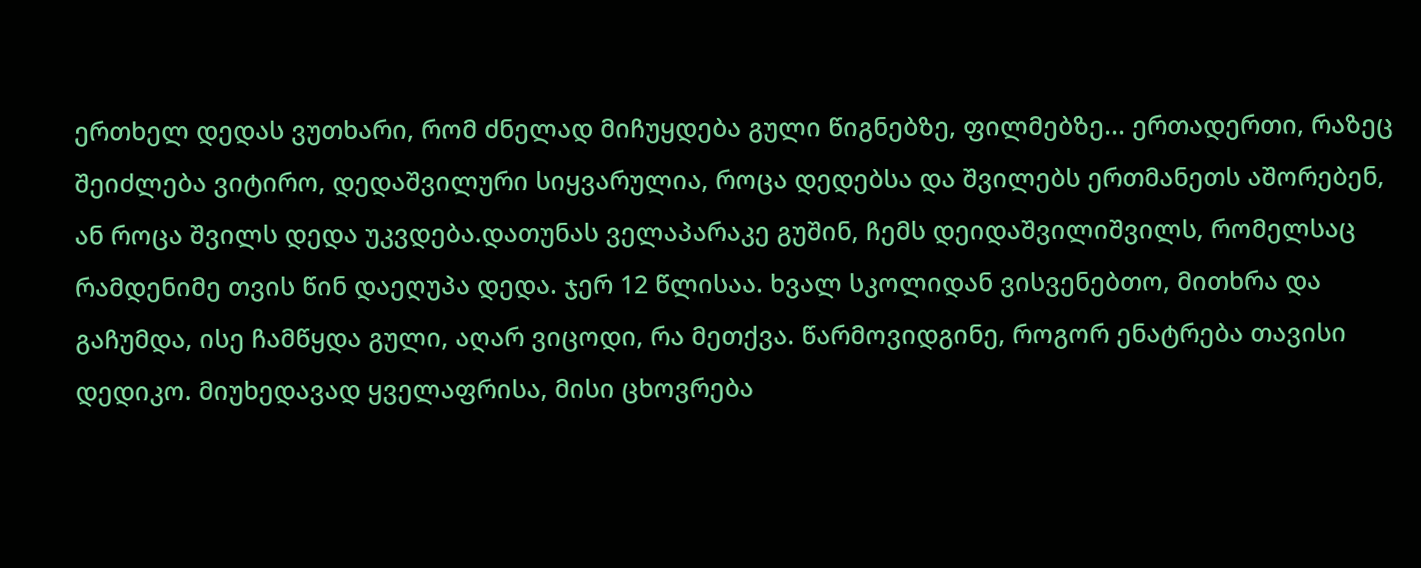ერთხელ დედას ვუთხარი, რომ ძნელად მიჩუყდება გული წიგნებზე, ფილმებზე... ერთადერთი, რაზეც შეიძლება ვიტირო, დედაშვილური სიყვარულია, როცა დედებსა და შვილებს ერთმანეთს აშორებენ, ან როცა შვილს დედა უკვდება.დათუნას ველაპარაკე გუშინ, ჩემს დეიდაშვილიშვილს, რომელსაც რამდენიმე თვის წინ დაეღუპა დედა. ჯერ 12 წლისაა. ხვალ სკოლიდან ვისვენებთო, მითხრა და გაჩუმდა, ისე ჩამწყდა გული, აღარ ვიცოდი, რა მეთქვა. წარმოვიდგინე, როგორ ენატრება თავისი დედიკო. მიუხედავად ყველაფრისა, მისი ცხოვრება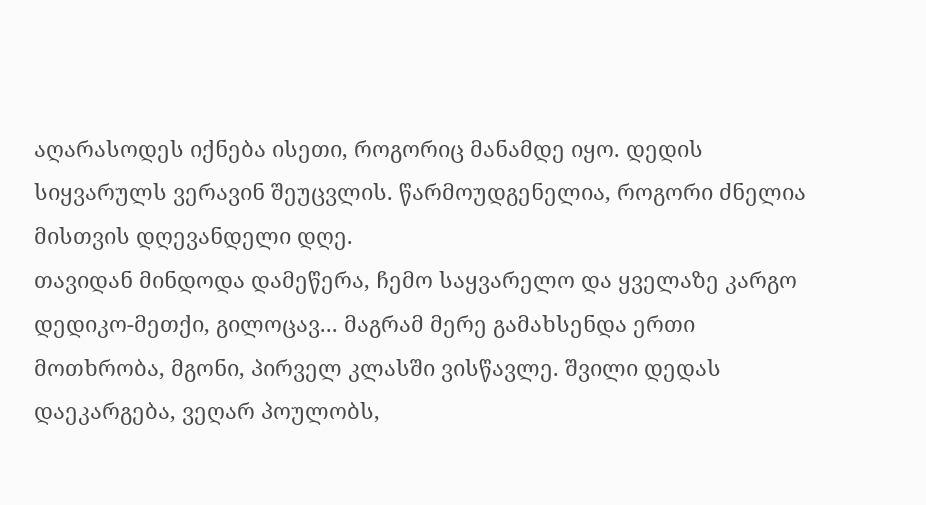აღარასოდეს იქნება ისეთი, როგორიც მანამდე იყო. დედის სიყვარულს ვერავინ შეუცვლის. წარმოუდგენელია, როგორი ძნელია მისთვის დღევანდელი დღე.
თავიდან მინდოდა დამეწერა, ჩემო საყვარელო და ყველაზე კარგო დედიკო-მეთქი, გილოცავ... მაგრამ მერე გამახსენდა ერთი მოთხრობა, მგონი, პირველ კლასში ვისწავლე. შვილი დედას დაეკარგება, ვეღარ პოულობს,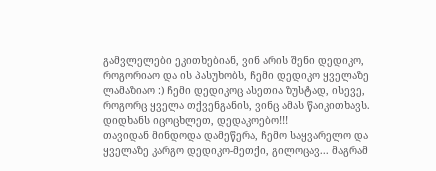გამვლელები ეკითხებიან, ვინ არის შენი დედიკო, როგორიაო და ის პასუხობს, ჩემი დედიკო ყველაზე ლამაზიაო :) ჩემი დედიკოც ასეთია ზუსტად, ისევე, როგორც ყველა თქვენგანის, ვინც ამას წაიკითხავს.
დიდხანს იცოცხლეთ, დედაკოებო!!!
თავიდან მინდოდა დამეწერა, ჩემო საყვარელო და ყველაზე კარგო დედიკო-მეთქი, გილოცავ... მაგრამ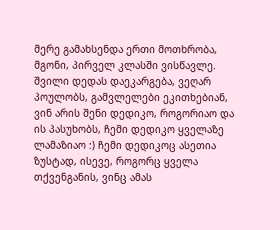მერე გამახსენდა ერთი მოთხრობა, მგონი, პირველ კლასში ვისწავლე. შვილი დედას დაეკარგება, ვეღარ პოულობს, გამვლელები ეკითხებიან, ვინ არის შენი დედიკო, როგორიაო და ის პასუხობს, ჩემი დედიკო ყველაზე ლამაზიაო :) ჩემი დედიკოც ასეთია ზუსტად, ისევე, როგორც ყველა თქვენგანის, ვინც ამას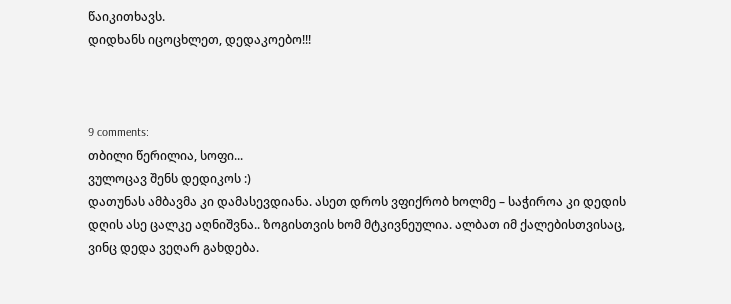წაიკითხავს.
დიდხანს იცოცხლეთ, დედაკოებო!!!



9 comments:
თბილი წერილია, სოფი...
ვულოცავ შენს დედიკოს :)
დათუნას ამბავმა კი დამასევდიანა. ასეთ დროს ვფიქრობ ხოლმე – საჭიროა კი დედის დღის ასე ცალკე აღნიშვნა.. ზოგისთვის ხომ მტკივნეულია. ალბათ იმ ქალებისთვისაც, ვინც დედა ვეღარ გახდება.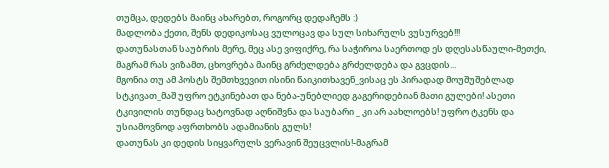თუმცა, დედებს მაინც ახარებთ, როგორც დედაჩემს :)
მადლობა ქეთი, შენს დედიკოსაც ვულოცავ და სულ სიხარულს ვუსურვებ!!!
დათუნასთან საუბრის მერე, მეც ასე ვიფიქრე, რა საჭიროა საერთოდ ეს დღესასწაული-მეთქი, მაგრამ რას ვიზამთ, ცხოვრება მაინც გრძელდება გრძელდება და გვცდის...
მგონია თუ ამ პოსტს შემთხვევით ისინი წაიკითხავენ_ვისაც ეს პირადად მოუშუშებლად სტკივათ_მაშ უფრო ეტკინებათ და ნება-უნებლიედ გაგერიდებიან მათი გულები! ასეთი ტკივილის თუნდაც ხატოვნად აღნიშვნა და საუბარი _ კი არ აახლოებს! უფრო ტკენს და უსიამოვნოდ აფრთხობს ადამიანის გულს!
დათუნას კი დედის სიყვარულს ვერავინ შეუცვლის!-მაგრამ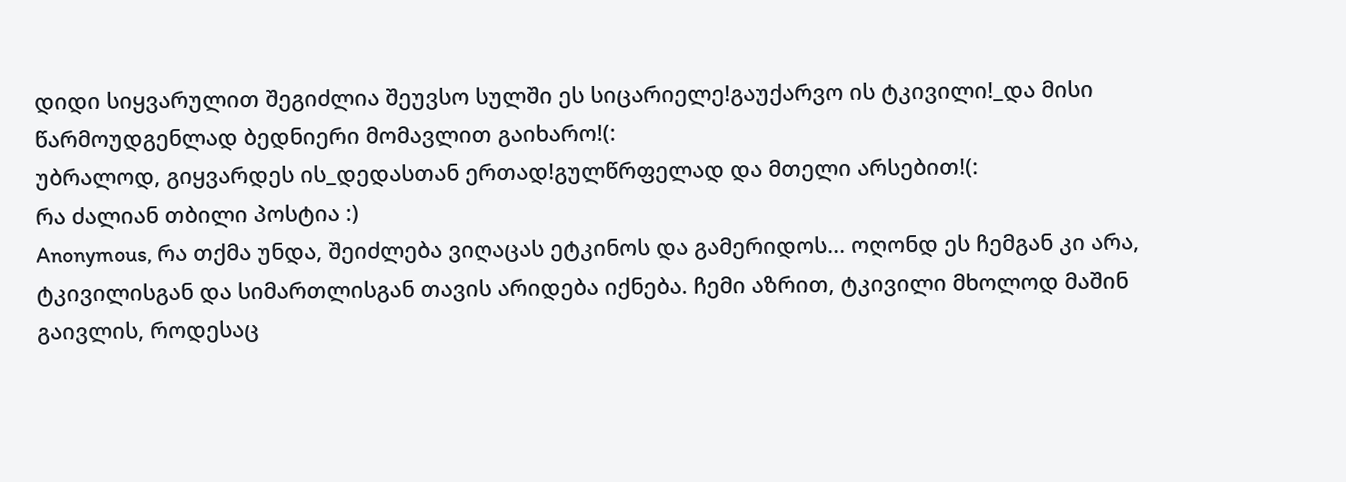დიდი სიყვარულით შეგიძლია შეუვსო სულში ეს სიცარიელე!გაუქარვო ის ტკივილი!_და მისი წარმოუდგენლად ბედნიერი მომავლით გაიხარო!(:
უბრალოდ, გიყვარდეს ის_დედასთან ერთად!გულწრფელად და მთელი არსებით!(:
რა ძალიან თბილი პოსტია :)
Anonymous, რა თქმა უნდა, შეიძლება ვიღაცას ეტკინოს და გამერიდოს... ოღონდ ეს ჩემგან კი არა, ტკივილისგან და სიმართლისგან თავის არიდება იქნება. ჩემი აზრით, ტკივილი მხოლოდ მაშინ გაივლის, როდესაც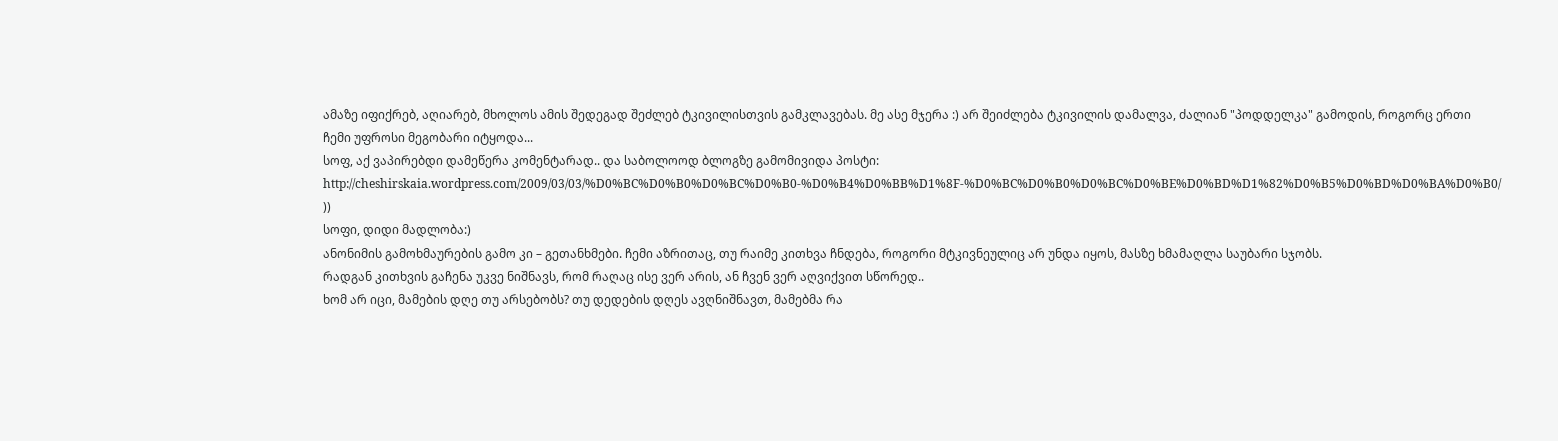ამაზე იფიქრებ, აღიარებ, მხოლოს ამის შედეგად შეძლებ ტკივილისთვის გამკლავებას. მე ასე მჯერა :) არ შეიძლება ტკივილის დამალვა, ძალიან "პოდდელკა" გამოდის, როგორც ერთი ჩემი უფროსი მეგობარი იტყოდა...
სოფ, აქ ვაპირებდი დამეწერა კომენტარად.. და საბოლოოდ ბლოგზე გამომივიდა პოსტი:
http://cheshirskaia.wordpress.com/2009/03/03/%D0%BC%D0%B0%D0%BC%D0%B0-%D0%B4%D0%BB%D1%8F-%D0%BC%D0%B0%D0%BC%D0%BE%D0%BD%D1%82%D0%B5%D0%BD%D0%BA%D0%B0/ ))
სოფი, დიდი მადლობა:)
ანონიმის გამოხმაურების გამო კი – გეთანხმები. ჩემი აზრითაც, თუ რაიმე კითხვა ჩნდება, როგორი მტკივნეულიც არ უნდა იყოს, მასზე ხმამაღლა საუბარი სჯობს.
რადგან კითხვის გაჩენა უკვე ნიშნავს, რომ რაღაც ისე ვერ არის, ან ჩვენ ვერ აღვიქვით სწორედ..
ხომ არ იცი, მამების დღე თუ არსებობს? თუ დედების დღეს ავღნიშნავთ, მამებმა რა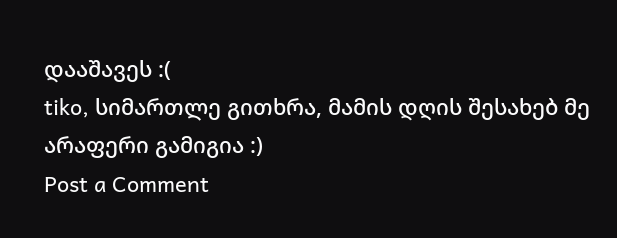დააშავეს :(
tiko, სიმართლე გითხრა, მამის დღის შესახებ მე არაფერი გამიგია :)
Post a Comment